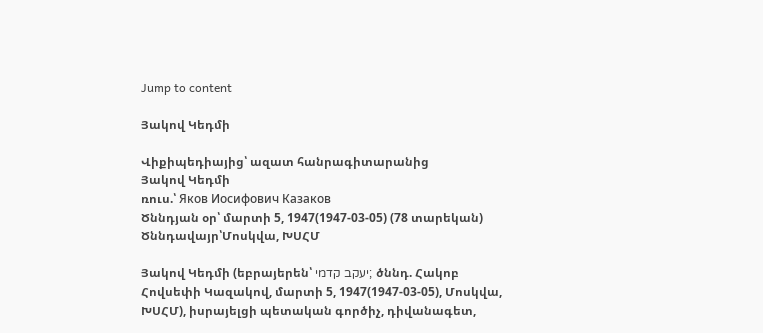Jump to content

Յակով Կեդմի

Վիքիպեդիայից՝ ազատ հանրագիտարանից
Յակով Կեդմի
ռուս.՝ Яков Иосифович Казаков
Ծննդյան օր՝ մարտի 5, 1947(1947-03-05) (78 տարեկան)
Ծննդավայր՝Մոսկվա, ԽՍՀՄ

Յակով Կեդմի (եբրայերեն՝ יעקב קדמי; ծննդ. Հակոբ Հովսեփի Կազակով, մարտի 5, 1947(1947-03-05), Մոսկվա, ԽՍՀՄ), իսրայելցի պետական գործիչ, դիվանագետ,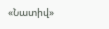«Նատիվ»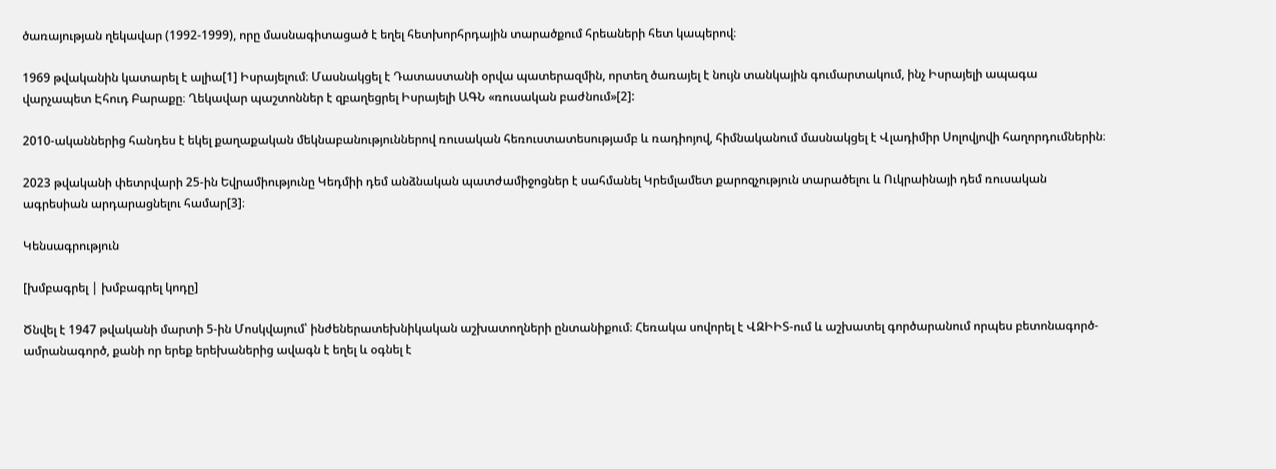ծառայության ղեկավար (1992-1999), որը մասնագիտացած է եղել հետխորհրդային տարածքում հրեաների հետ կապերով։

1969 թվականին կատարել է ալիա[1] Իսրայելում։ Մասնակցել է Դատաստանի օրվա պատերազմին, որտեղ ծառայել է նույն տանկային գումարտակում, ինչ Իսրայելի ապագա վարչապետ Էհուդ Բարաքը։ Ղեկավար պաշտոններ է զբաղեցրել Իսրայելի ԱԳՆ «ռուսական բաժնում»[2]:

2010-ականներից հանդես է եկել քաղաքական մեկնաբանություններով ռուսական հեռուստատեսությամբ և ռադիոյով, հիմնականում մասնակցել է Վլադիմիր Սոլովյովի հաղորդումներին։

2023 թվականի փետրվարի 25-ին Եվրամիությունը Կեդմիի դեմ անձնական պատժամիջոցներ է սահմանել Կրեմլամետ քարոզչություն տարածելու և Ուկրաինայի դեմ ռուսական ագրեսիան արդարացնելու համար[3]։

Կենսագրություն

[խմբագրել | խմբագրել կոդը]

Ծնվել է 1947 թվականի մարտի 5-ին Մոսկվայում՝ ինժեներատեխնիկական աշխատողների ընտանիքում։ Հեռակա սովորել է ՎԶԻԻՏ-ում և աշխատել գործարանում որպես բետոնագործ-ամրանագործ, քանի որ երեք երեխաներից ավագն է եղել և օգնել է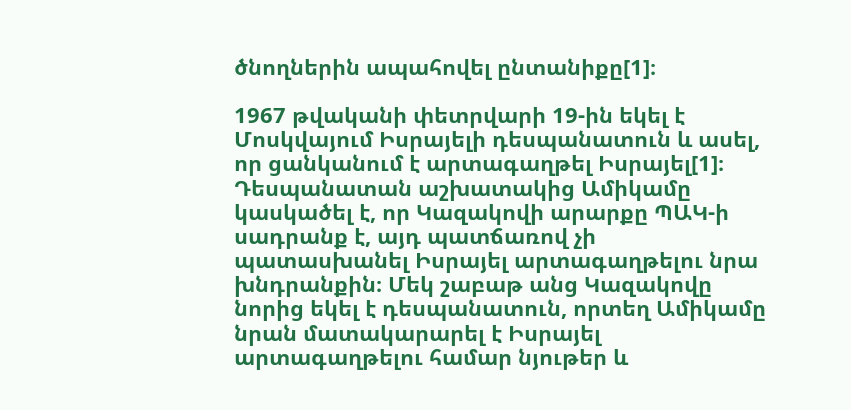ծնողներին ապահովել ընտանիքը[1]։

1967 թվականի փետրվարի 19-ին եկել է Մոսկվայում Իսրայելի դեսպանատուն և ասել, որ ցանկանում է արտագաղթել Իսրայել[1]։ Դեսպանատան աշխատակից Ամիկամը կասկածել է, որ Կազակովի արարքը ՊԱԿ-ի սադրանք է, այդ պատճառով չի պատասխանել Իսրայել արտագաղթելու նրա խնդրանքին։ Մեկ շաբաթ անց Կազակովը նորից եկել է դեսպանատուն, որտեղ Ամիկամը նրան մատակարարել է Իսրայել արտագաղթելու համար նյութեր և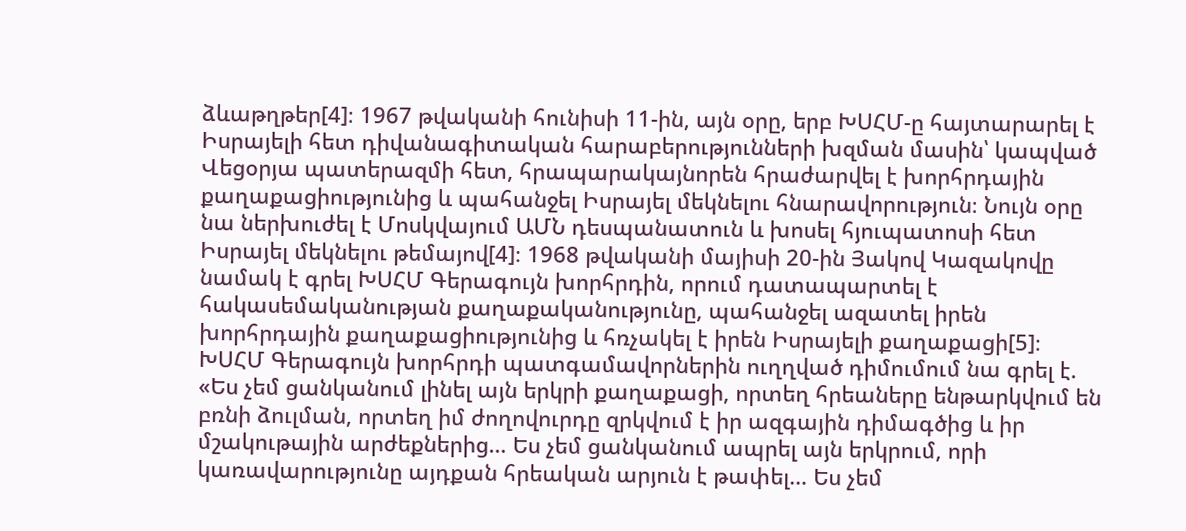ձևաթղթեր[4]։ 1967 թվականի հունիսի 11-ին, այն օրը, երբ ԽՍՀՄ-ը հայտարարել է Իսրայելի հետ դիվանագիտական հարաբերությունների խզման մասին՝ կապված Վեցօրյա պատերազմի հետ, հրապարակայնորեն հրաժարվել է խորհրդային քաղաքացիությունից և պահանջել Իսրայել մեկնելու հնարավորություն։ Նույն օրը նա ներխուժել է Մոսկվայում ԱՄՆ դեսպանատուն և խոսել հյուպատոսի հետ Իսրայել մեկնելու թեմայով[4]։ 1968 թվականի մայիսի 20-ին Յակով Կազակովը նամակ է գրել ԽՍՀՄ Գերագույն խորհրդին, որում դատապարտել է հակասեմականության քաղաքականությունը, պահանջել ազատել իրեն խորհրդային քաղաքացիությունից և հռչակել է իրեն Իսրայելի քաղաքացի[5]։ ԽՍՀՄ Գերագույն խորհրդի պատգամավորներին ուղղված դիմումում նա գրել է. «Ես չեմ ցանկանում լինել այն երկրի քաղաքացի, որտեղ հրեաները ենթարկվում են բռնի ձուլման, որտեղ իմ ժողովուրդը զրկվում է իր ազգային դիմագծից և իր մշակութային արժեքներից… Ես չեմ ցանկանում ապրել այն երկրում, որի կառավարությունը այդքան հրեական արյուն է թափել… Ես չեմ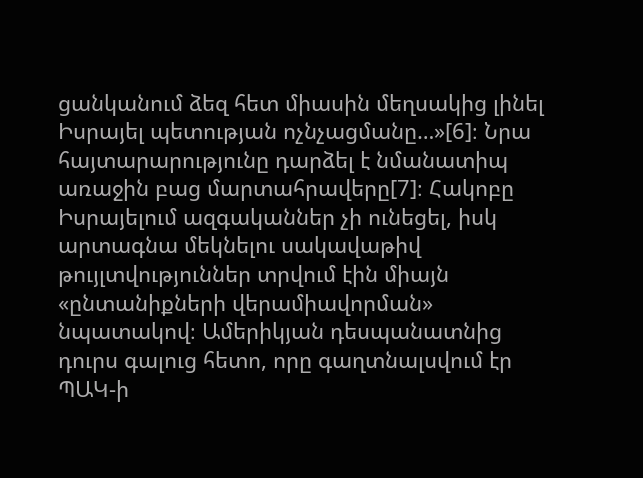ցանկանում ձեզ հետ միասին մեղսակից լինել Իսրայել պետության ոչնչացմանը…»[6]։ Նրա հայտարարությունը դարձել է նմանատիպ առաջին բաց մարտահրավերը[7]։ Հակոբը Իսրայելում ազգականներ չի ունեցել, իսկ արտագնա մեկնելու սակավաթիվ թույլտվություններ տրվում էին միայն «ընտանիքների վերամիավորման» նպատակով։ Ամերիկյան դեսպանատնից դուրս գալուց հետո, որը գաղտնալսվում էր ՊԱԿ-ի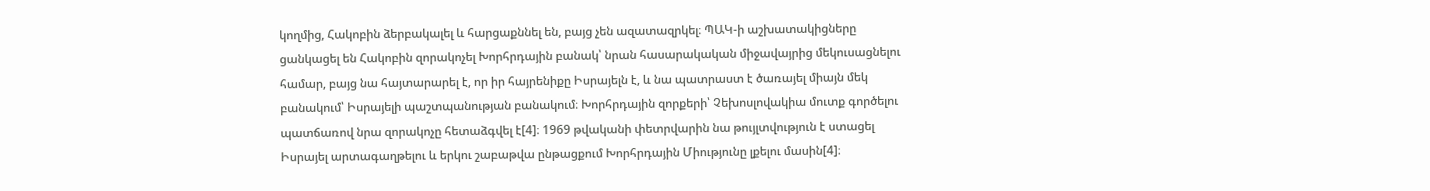կողմից, Հակոբին ձերբակալել և հարցաքննել են, բայց չեն ազատազրկել։ ՊԱԿ-ի աշխատակիցները ցանկացել են Հակոբին զորակոչել Խորհրդային բանակ՝ նրան հասարակական միջավայրից մեկուսացնելու համար, բայց նա հայտարարել է, որ իր հայրենիքը Իսրայելն է, և նա պատրաստ է ծառայել միայն մեկ բանակում՝ Իսրայելի պաշտպանության բանակում։ Խորհրդային զորքերի՝ Չեխոսլովակիա մուտք գործելու պատճառով նրա զորակոչը հետաձգվել է[4]։ 1969 թվականի փետրվարին նա թույլտվություն է ստացել Իսրայել արտագաղթելու և երկու շաբաթվա ընթացքում Խորհրդային Միությունը լքելու մասին[4]։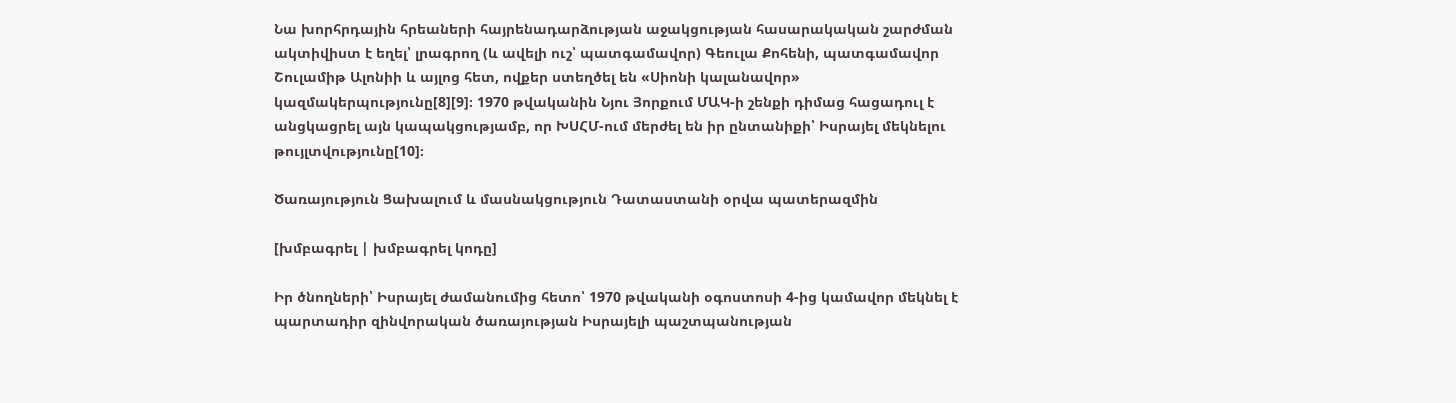Նա խորհրդային հրեաների հայրենադարձության աջակցության հասարակական շարժման ակտիվիստ է եղել՝ լրագրող (և ավելի ուշ՝ պատգամավոր) Գեուլա Քոհենի, պատգամավոր Շուլամիթ Ալոնիի և այլոց հետ, ովքեր ստեղծել են «Սիոնի կալանավոր» կազմակերպությունը[8][9]։ 1970 թվականին Նյու Յորքում ՄԱԿ-ի շենքի դիմաց հացադուլ է անցկացրել այն կապակցությամբ, որ ԽՍՀՄ-ում մերժել են իր ընտանիքի՝ Իսրայել մեկնելու թույլտվությունը[10]։

Ծառայություն Ցախալում և մասնակցություն Դատաստանի օրվա պատերազմին

[խմբագրել | խմբագրել կոդը]

Իր ծնողների՝ Իսրայել ժամանումից հետո՝ 1970 թվականի օգոստոսի 4-ից կամավոր մեկնել է պարտադիր զինվորական ծառայության Իսրայելի պաշտպանության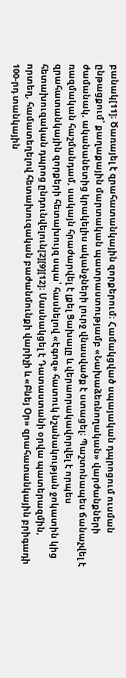բանակ[11]։ Ծառայել է զրահատանկային զորքերում։ Համակցված սպայական դպրոցում ուսման ընթացքում՝ քաղաքային մարտական պատրաստությամբ «Նախաձեռնողական» վարժանքների ժամանակ, ականանետից կրակելիս ականջների լուրջ վնասվածք է ստացել։ Պաշտոնապես ճանաչվել է ռազմական հաշմանդամ, սակայն հրաժարվել է լքել Ցախալը և վերաորակավորվել է որպես զրահատանկային զորքերի հետախույզ սպա՝ հասնելով «Էգոզ» հատուկ նշանակության ջոկատին կից հետախուզական դպրոց ընդունվելուն[2][9][12]։ Մասնակցել է Դատաստանի օրվա պատերազմին, որտեղ, համատեղելով հետախուզական բաժանմունքի վարիչի և «Բնեյ Օր» զրահատանկային բրիգադի 100-րդ տանկային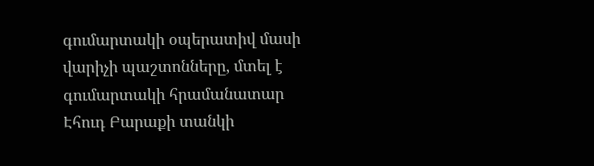գումարտակի օպերատիվ մասի վարիչի պաշտոնները, մտել է գումարտակի հրամանատար Էհուդ Բարաքի տանկի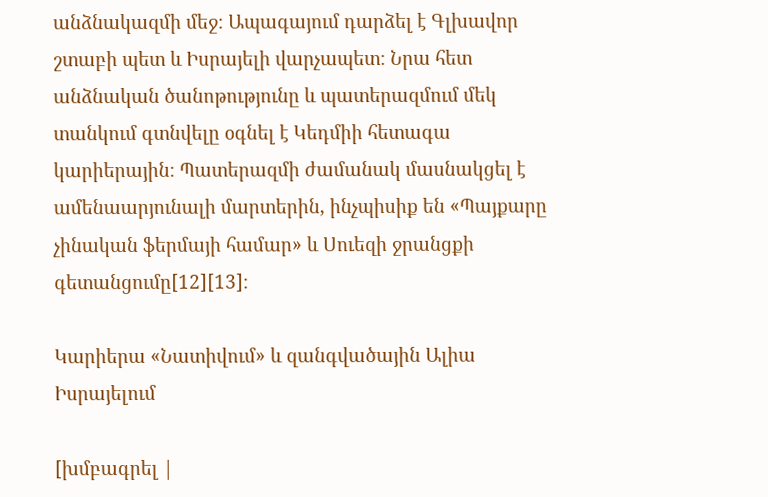անձնակազմի մեջ։ Ապագայում դարձել է Գլխավոր շտաբի պետ և Իսրայելի վարչապետ։ Նրա հետ անձնական ծանոթությունը և պատերազմում մեկ տանկում գտնվելը օգնել է Կեդմիի հետագա կարիերային։ Պատերազմի ժամանակ մասնակցել է ամենաարյունալի մարտերին, ինչպիսիք են «Պայքարը չինական ֆերմայի համար» և Սուեզի ջրանցքի գետանցումը[12][13]։

Կարիերա «Նատիվում» և զանգվածային Ալիա Իսրայելում

[խմբագրել |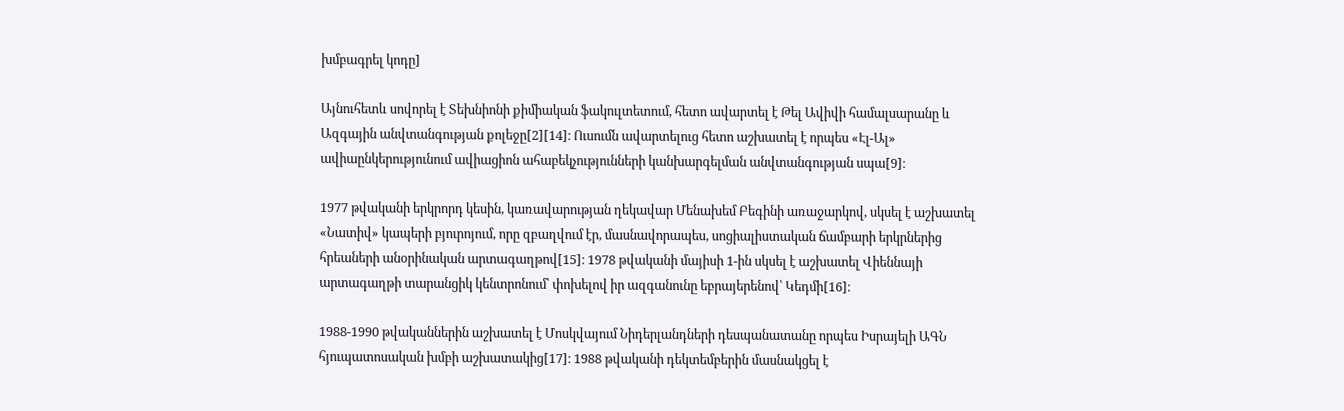խմբագրել կոդը]

Այնուհետև սովորել է Տեխնիոնի քիմիական ֆակուլտետում, հետո ավարտել է Թել Ավիվի համալսարանը և Ազգային անվտանգության քոլեջը[2][14]։ Ուսումն ավարտելուց հետո աշխատել է որպես «Էլ-Ալ» ավիաընկերությունում ավիացիոն ահաբեկչությունների կանխարգելման անվտանգության սպա[9]։

1977 թվականի երկրորդ կեսին, կառավարության ղեկավար Մենախեմ Բեգինի առաջարկով, սկսել է աշխատել «Նատիվ» կապերի բյուրոյում, որը զբաղվում էր, մասնավորապես, սոցիալիստական ճամբարի երկրներից հրեաների անօրինական արտագաղթով[15]։ 1978 թվականի մայիսի 1-ին սկսել է աշխատել Վիեննայի արտագաղթի տարանցիկ կենտրոնում՝ փոխելով իր ազգանունը եբրայերենով՝ Կեդմի[16]։

1988-1990 թվականներին աշխատել է Մոսկվայում Նիդերլանդների դեսպանատանը որպես Իսրայելի ԱԳՆ հյուպատոսական խմբի աշխատակից[17]։ 1988 թվականի դեկտեմբերին մասնակցել է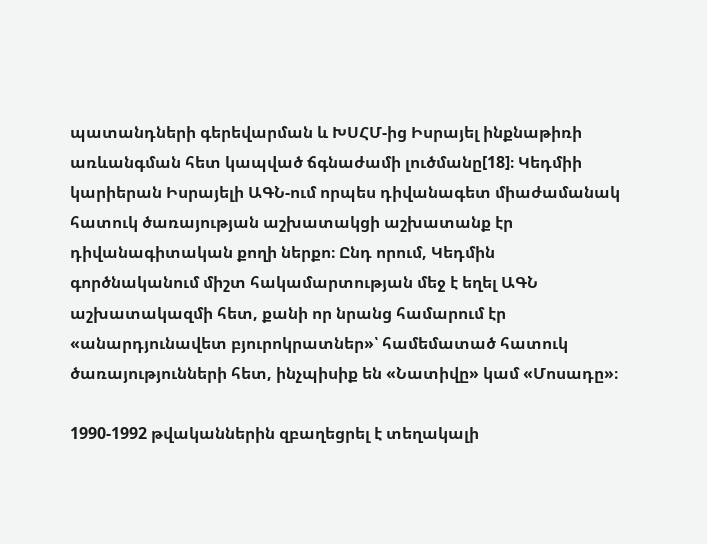պատանդների գերեվարման և ԽՍՀՄ-ից Իսրայել ինքնաթիռի առևանգման հետ կապված ճգնաժամի լուծմանը[18]։ Կեդմիի կարիերան Իսրայելի ԱԳՆ-ում որպես դիվանագետ միաժամանակ հատուկ ծառայության աշխատակցի աշխատանք էր դիվանագիտական քողի ներքո։ Ընդ որում, Կեդմին գործնականում միշտ հակամարտության մեջ է եղել ԱԳՆ աշխատակազմի հետ, քանի որ նրանց համարում էր «անարդյունավետ բյուրոկրատներ»՝ համեմատած հատուկ ծառայությունների հետ, ինչպիսիք են «Նատիվը» կամ «Մոսադը»։

1990-1992 թվականներին զբաղեցրել է տեղակալի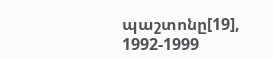պաշտոնը[19], 1992-1999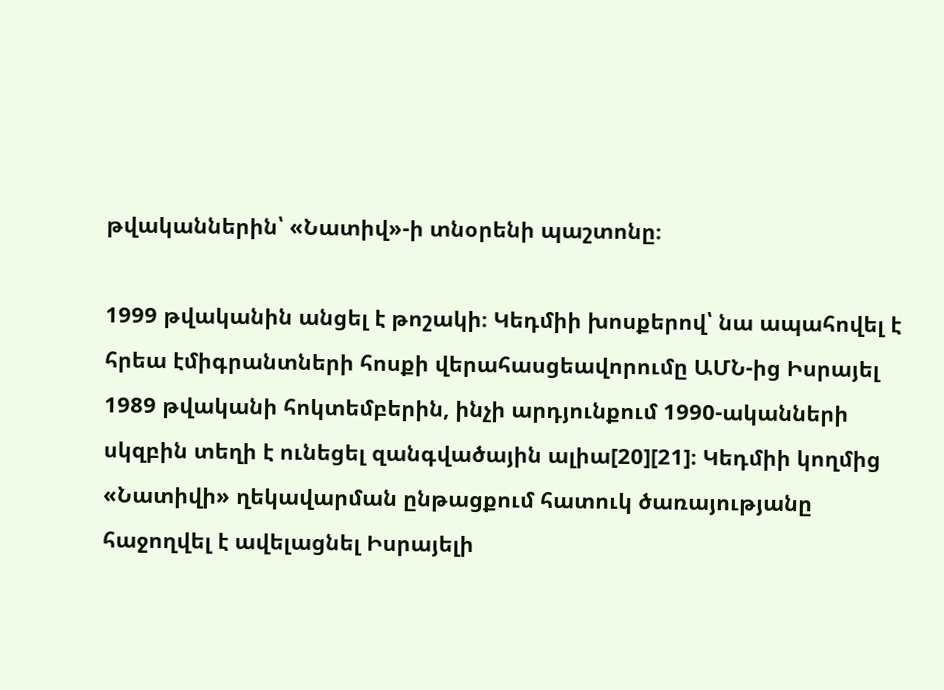թվականներին՝ «Նատիվ»-ի տնօրենի պաշտոնը։

1999 թվականին անցել է թոշակի։ Կեդմիի խոսքերով՝ նա ապահովել է հրեա էմիգրանտների հոսքի վերահասցեավորումը ԱՄՆ-ից Իսրայել 1989 թվականի հոկտեմբերին, ինչի արդյունքում 1990-ականների սկզբին տեղի է ունեցել զանգվածային ալիա[20][21]։ Կեդմիի կողմից «Նատիվի» ղեկավարման ընթացքում հատուկ ծառայությանը հաջողվել է ավելացնել Իսրայելի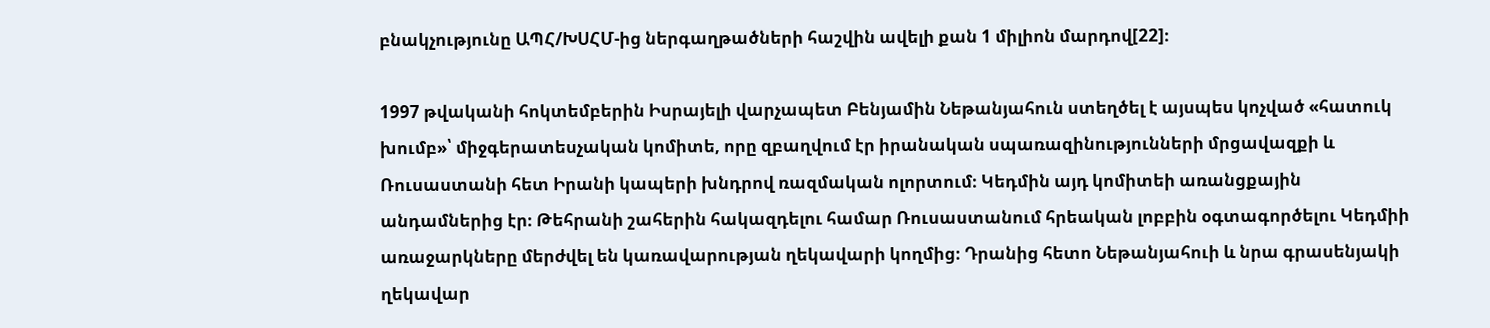բնակչությունը ԱՊՀ/ԽՍՀՄ-ից ներգաղթածների հաշվին ավելի քան 1 միլիոն մարդով[22]։

1997 թվականի հոկտեմբերին Իսրայելի վարչապետ Բենյամին Նեթանյահուն ստեղծել է այսպես կոչված «հատուկ խումբ»՝ միջգերատեսչական կոմիտե, որը զբաղվում էր իրանական սպառազինությունների մրցավազքի և Ռուսաստանի հետ Իրանի կապերի խնդրով ռազմական ոլորտում։ Կեդմին այդ կոմիտեի առանցքային անդամներից էր։ Թեհրանի շահերին հակազդելու համար Ռուսաստանում հրեական լոբբին օգտագործելու Կեդմիի առաջարկները մերժվել են կառավարության ղեկավարի կողմից։ Դրանից հետո Նեթանյահուի և նրա գրասենյակի ղեկավար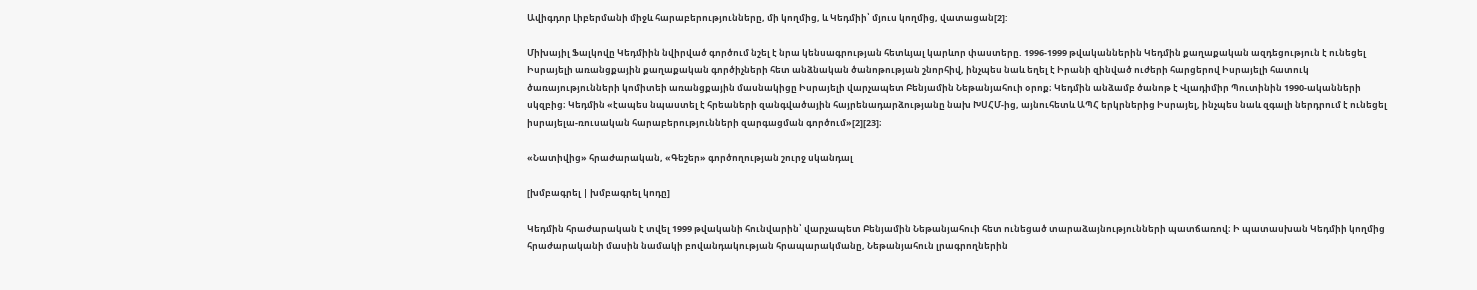Ավիգդոր Լիբերմանի միջև հարաբերությունները, մի կողմից, և Կեդմիի՝ մյուս կողմից, վատացան[2]:

Միխայիլ Ֆալկովը Կեդմիին նվիրված գործում նշել է նրա կենսագրության հետևյալ կարևոր փաստերը. 1996-1999 թվականներին Կեդմին քաղաքական ազդեցություն է ունեցել Իսրայելի առանցքային քաղաքական գործիչների հետ անձնական ծանոթության շնորհիվ, ինչպես նաև եղել է Իրանի զինված ուժերի հարցերով Իսրայելի հատուկ ծառայությունների կոմիտեի առանցքային մասնակիցը Իսրայելի վարչապետ Բենյամին Նեթանյահուի օրոք։ Կեդմին անձամբ ծանոթ է Վլադիմիր Պուտինին 1990-ականների սկզբից։ Կեդմին «էապես նպաստել է հրեաների զանգվածային հայրենադարձությանը նախ ԽՍՀՄ-ից, այնուհետև ԱՊՀ երկրներից Իսրայել, ինչպես նաև զգալի ներդրում է ունեցել իսրայելա-ռուսական հարաբերությունների զարգացման գործում»[2][23]։

«Նատիվից» հրաժարական, «Գեշեր» գործողության շուրջ սկանդալ

[խմբագրել | խմբագրել կոդը]

Կեդմին հրաժարական է տվել 1999 թվականի հունվարին՝ վարչապետ Բենյամին Նեթանյահուի հետ ունեցած տարաձայնությունների պատճառով։ Ի պատասխան Կեդմիի կողմից հրաժարականի մասին նամակի բովանդակության հրապարակմանը, Նեթանյահուն լրագրողներին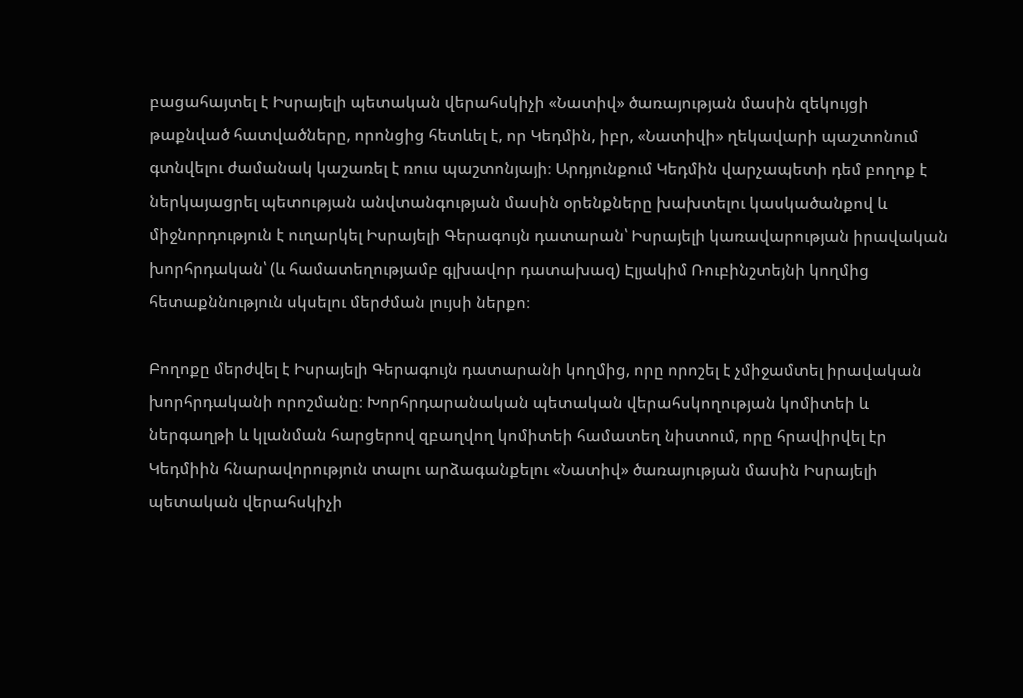բացահայտել է Իսրայելի պետական վերահսկիչի «Նատիվ» ծառայության մասին զեկույցի թաքնված հատվածները, որոնցից հետևել է, որ Կեդմին, իբր, «Նատիվի» ղեկավարի պաշտոնում գտնվելու ժամանակ կաշառել է ռուս պաշտոնյայի։ Արդյունքում Կեդմին վարչապետի դեմ բողոք է ներկայացրել պետության անվտանգության մասին օրենքները խախտելու կասկածանքով և միջնորդություն է ուղարկել Իսրայելի Գերագույն դատարան՝ Իսրայելի կառավարության իրավական խորհրդական՝ (և համատեղությամբ գլխավոր դատախազ) Էլյակիմ Ռուբինշտեյնի կողմից հետաքննություն սկսելու մերժման լույսի ներքո։

Բողոքը մերժվել է Իսրայելի Գերագույն դատարանի կողմից, որը որոշել է չմիջամտել իրավական խորհրդականի որոշմանը։ Խորհրդարանական պետական վերահսկողության կոմիտեի և ներգաղթի և կլանման հարցերով զբաղվող կոմիտեի համատեղ նիստում, որը հրավիրվել էր Կեդմիին հնարավորություն տալու արձագանքելու «Նատիվ» ծառայության մասին Իսրայելի պետական վերահսկիչի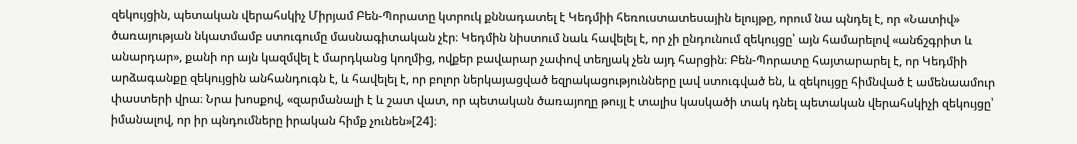զեկույցին, պետական վերահսկիչ Միրյամ Բեն-Պորատը կտրուկ քննադատել է Կեդմիի հեռուստատեսային ելույթը, որում նա պնդել է, որ «Նատիվ» ծառայության նկատմամբ ստուգումը մասնագիտական չէր։ Կեդմին նիստում նաև հավելել է, որ չի ընդունում զեկույցը՝ այն համարելով «անճշգրիտ և անարդար», քանի որ այն կազմվել է մարդկանց կողմից, ովքեր բավարար չափով տեղյակ չեն այդ հարցին։ Բեն-Պորատը հայտարարել է, որ Կեդմիի արձագանքը զեկույցին անհանդուգն է, և հավելել է, որ բոլոր ներկայացված եզրակացությունները լավ ստուգված են, և զեկույցը հիմնված է ամենաամուր փաստերի վրա։ Նրա խոսքով, «զարմանալի է և շատ վատ, որ պետական ծառայողը թույլ է տալիս կասկածի տակ դնել պետական վերահսկիչի զեկույցը՝ իմանալով, որ իր պնդումները իրական հիմք չունեն»[24]։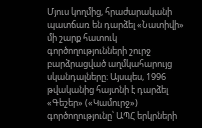Մյուս կողմից, հրաժարականի պատճառ են դարձել «Նատիվի» մի շարք հատուկ գործողությունների շուրջ բարձրացված աղմկահարույց սկանդալները։ Այսպես, 1996 թվականից հայտնի է դարձել «Գեշեր» («Կամուրջ») գործողությունը՝ ԱՊՀ երկրների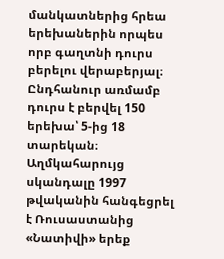մանկատներից հրեա երեխաներին որպես որբ գաղտնի դուրս բերելու վերաբերյալ։ Ընդհանուր առմամբ դուրս է բերվել 150 երեխա՝ 5-ից 18 տարեկան։ Աղմկահարույց սկանդալը 1997 թվականին հանգեցրել է Ռուսաստանից «Նատիվի» երեք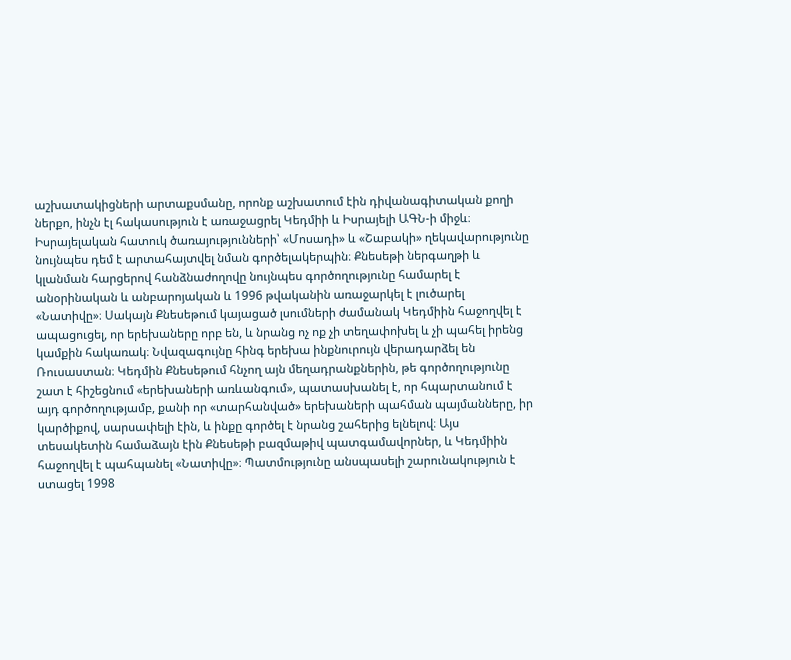աշխատակիցների արտաքսմանը, որոնք աշխատում էին դիվանագիտական քողի ներքո, ինչն էլ հակասություն է առաջացրել Կեդմիի և Իսրայելի ԱԳՆ-ի միջև։ Իսրայելական հատուկ ծառայությունների՝ «Մոսադի» և «Շաբակի» ղեկավարությունը նույնպես դեմ է արտահայտվել նման գործելակերպին։ Քնեսեթի ներգաղթի և կլանման հարցերով հանձնաժողովը նույնպես գործողությունը համարել է անօրինական և անբարոյական և 1996 թվականին առաջարկել է լուծարել «Նատիվը»։ Սակայն Քնեսեթում կայացած լսումների ժամանակ Կեդմիին հաջողվել է ապացուցել, որ երեխաները որբ են, և նրանց ոչ ոք չի տեղափոխել և չի պահել իրենց կամքին հակառակ։ Նվազագույնը հինգ երեխա ինքնուրույն վերադարձել են Ռուսաստան։ Կեդմին Քնեսեթում հնչող այն մեղադրանքներին, թե գործողությունը շատ է հիշեցնում «երեխաների առևանգում», պատասխանել է, որ հպարտանում է այդ գործողությամբ, քանի որ «տարհանված» երեխաների պահման պայմանները, իր կարծիքով, սարսափելի էին, և ինքը գործել է նրանց շահերից ելնելով։ Այս տեսակետին համաձայն էին Քնեսեթի բազմաթիվ պատգամավորներ, և Կեդմիին հաջողվել է պահպանել «Նատիվը»։ Պատմությունը անսպասելի շարունակություն է ստացել 1998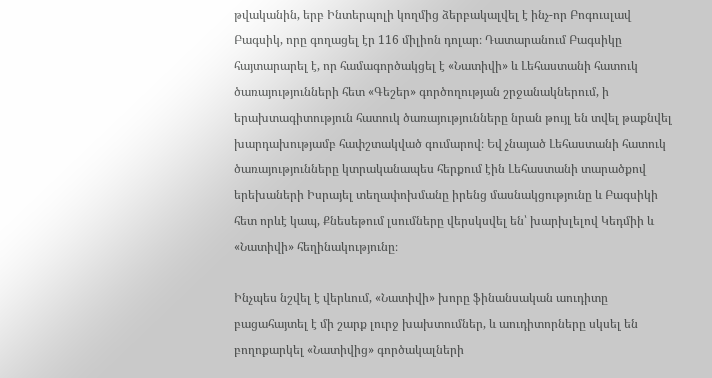թվականին, երբ Ինտերպոլի կողմից ձերբակալվել է ինչ-որ Բոգուսլավ Բագսիկ, որը գողացել էր 116 միլիոն դոլար։ Դատարանում Բագսիկը հայտարարել է, որ համագործակցել է «Նատիվի» և Լեհաստանի հատուկ ծառայությունների հետ «Գեշեր» գործողության շրջանակներում, ի երախտագիտություն հատուկ ծառայությունները նրան թույլ են տվել թաքնվել խարդախությամբ հափշտակված գումարով։ Եվ չնայած Լեհաստանի հատուկ ծառայությունները կտրականապես հերքում էին Լեհաստանի տարածքով երեխաների Իսրայել տեղափոխմանը իրենց մասնակցությունը և Բագսիկի հետ որևէ կապ, Քնեսեթում լսումները վերսկսվել են՝ խարխլելով Կեդմիի և «Նատիվի» հեղինակությունը։

Ինչպես նշվել է վերևում, «Նատիվի» խորը ֆինանսական աուդիտը բացահայտել է մի շարք լուրջ խախտումներ, և աուդիտորները սկսել են բողոքարկել «Նատիվից» գործակալների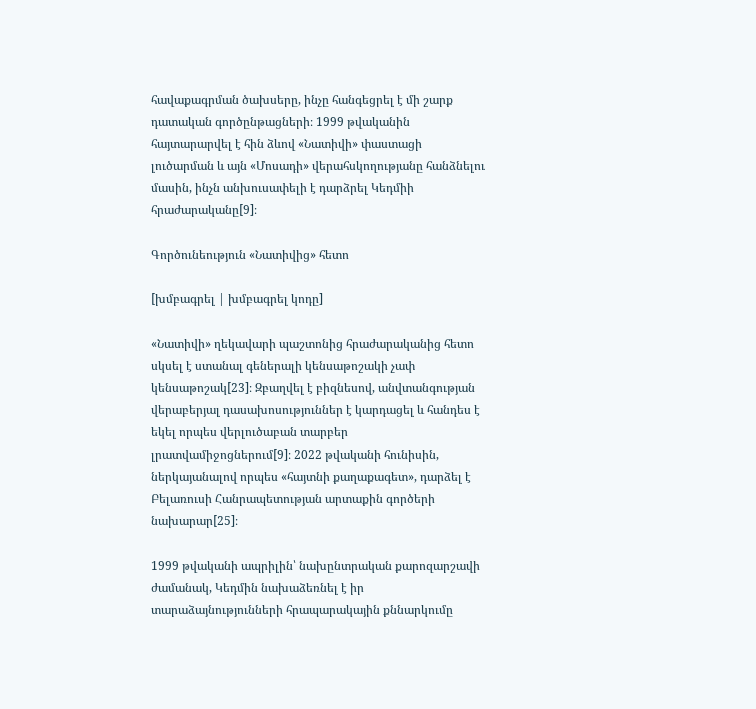հավաքագրման ծախսերը, ինչը հանգեցրել է մի շարք դատական գործընթացների։ 1999 թվականին հայտարարվել է հին ձևով «Նատիվի» փաստացի լուծարման և այն «Մոսադի» վերահսկողությանը հանձնելու մասին, ինչն անխուսափելի է դարձրել Կեդմիի հրաժարականը[9]։

Գործունեություն «Նատիվից» հետո

[խմբագրել | խմբագրել կոդը]

«Նատիվի» ղեկավարի պաշտոնից հրաժարականից հետո սկսել է ստանալ գեներալի կենսաթոշակի չափ կենսաթոշակ[23]։ Զբաղվել է բիզնեսով, անվտանգության վերաբերյալ դասախոսություններ է կարդացել և հանդես է եկել որպես վերլուծաբան տարբեր լրատվամիջոցներում[9]։ 2022 թվականի հունիսին, ներկայանալով որպես «հայտնի քաղաքագետ», դարձել է Բելառուսի Հանրապետության արտաքին գործերի նախարար[25]։

1999 թվականի ապրիլին՝ նախընտրական քարոզարշավի ժամանակ, Կեդմին նախաձեռնել է իր տարաձայնությունների հրապարակային քննարկումը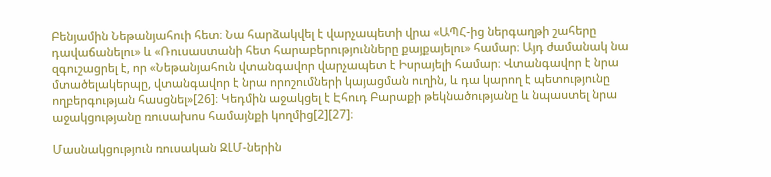Բենյամին Նեթանյահուի հետ։ Նա հարձակվել է վարչապետի վրա «ԱՊՀ-ից ներգաղթի շահերը դավաճանելու» և «Ռուսաստանի հետ հարաբերությունները քայքայելու» համար։ Այդ ժամանակ նա զգուշացրել է, որ «Նեթանյահուն վտանգավոր վարչապետ է Իսրայելի համար։ Վտանգավոր է նրա մտածելակերպը, վտանգավոր է նրա որոշումների կայացման ուղին, և դա կարող է պետությունը ողբերգության հասցնել»[26]։ Կեդմին աջակցել է Էհուդ Բարաքի թեկնածությանը և նպաստել նրա աջակցությանը ռուսախոս համայնքի կողմից[2][27]։

Մասնակցություն ռուսական ԶԼՄ-ներին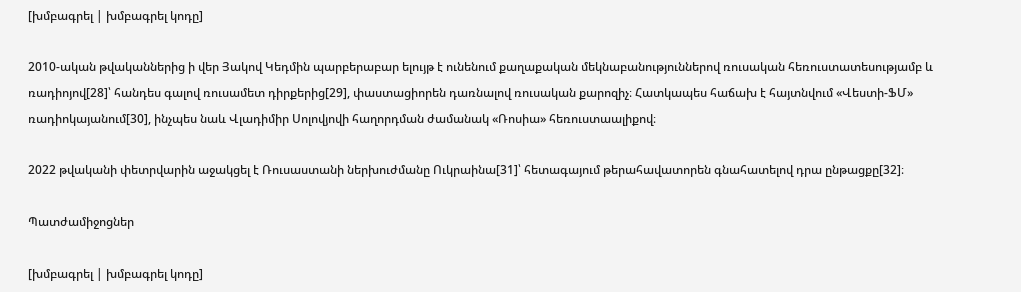[խմբագրել | խմբագրել կոդը]

2010-ական թվականներից ի վեր Յակով Կեդմին պարբերաբար ելույթ է ունենում քաղաքական մեկնաբանություններով ռուսական հեռուստատեսությամբ և ռադիոյով[28]՝ հանդես գալով ռուսամետ դիրքերից[29], փաստացիորեն դառնալով ռուսական քարոզիչ։ Հատկապես հաճախ է հայտնվում «Վեստի-ՖՄ» ռադիոկայանում[30], ինչպես նաև Վլադիմիր Սոլովյովի հաղորդման ժամանակ «Ռոսիա» հեռուստաալիքով։

2022 թվականի փետրվարին աջակցել է Ռուսաստանի ներխուժմանը Ուկրաինա[31]՝ հետագայում թերահավատորեն գնահատելով դրա ընթացքը[32]։

Պատժամիջոցներ

[խմբագրել | խմբագրել կոդը]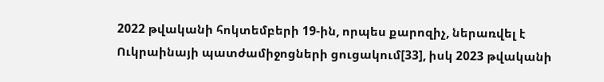2022 թվականի հոկտեմբերի 19-ին, որպես քարոզիչ, ներառվել է Ուկրաինայի պատժամիջոցների ցուցակում[33], իսկ 2023 թվականի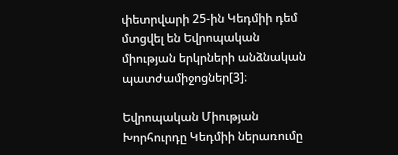փետրվարի 25-ին Կեդմիի դեմ մտցվել են Եվրոպական միության երկրների անձնական պատժամիջոցներ[3]։

Եվրոպական Միության Խորհուրդը Կեդմիի ներառումը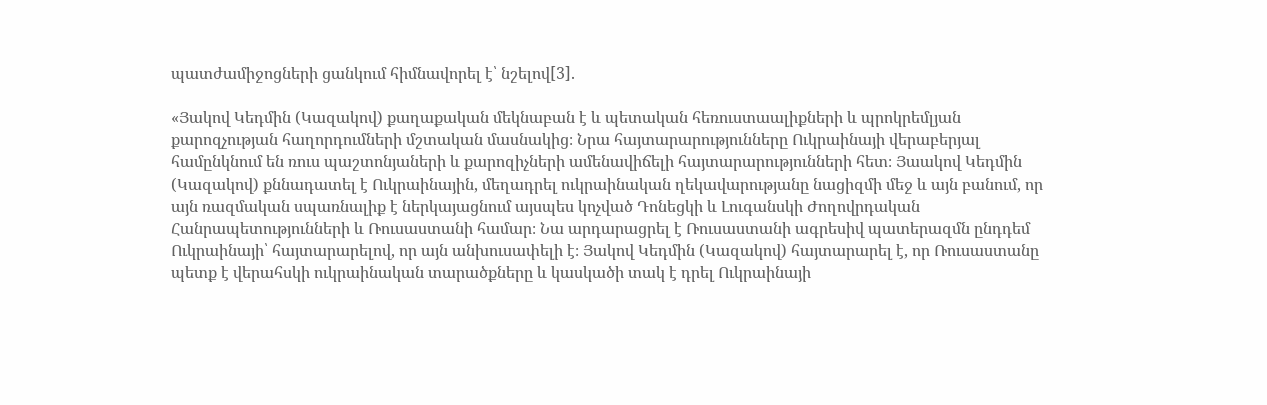պատժամիջոցների ցանկում հիմնավորել է՝ նշելով[3].

«Յակով Կեդմին (Կազակով) քաղաքական մեկնաբան է և պետական հեռուստաալիքների և պրոկրեմլյան քարոզչության հաղորդումների մշտական մասնակից։ Նրա հայտարարությունները Ուկրաինայի վերաբերյալ համընկնում են ռուս պաշտոնյաների և քարոզիչների ամենավիճելի հայտարարությունների հետ։ Յաակով Կեդմին (Կազակով) քննադատել է Ուկրաինային, մեղադրել ուկրաինական ղեկավարությանը նացիզմի մեջ և այն բանում, որ այն ռազմական սպառնալիք է ներկայացնում այսպես կոչված Դոնեցկի և Լուգանսկի Ժողովրդական Հանրապետությունների և Ռուսաստանի համար։ Նա արդարացրել է Ռուսաստանի ագրեսիվ պատերազմն ընդդեմ Ուկրաինայի՝ հայտարարելով, որ այն անխուսափելի է։ Յակով Կեդմին (Կազակով) հայտարարել է, որ Ռուսաստանը պետք է վերահսկի ուկրաինական տարածքները և կասկածի տակ է դրել Ուկրաինայի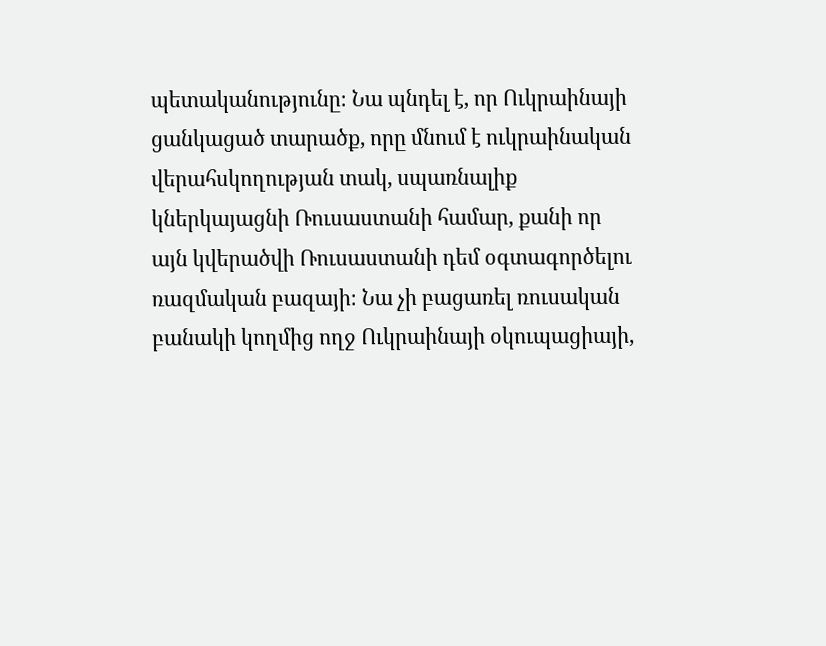պետականությունը։ Նա պնդել է, որ Ուկրաինայի ցանկացած տարածք, որը մնում է ուկրաինական վերահսկողության տակ, սպառնալիք կներկայացնի Ռուսաստանի համար, քանի որ այն կվերածվի Ռուսաստանի դեմ օգտագործելու ռազմական բազայի։ Նա չի բացառել ռուսական բանակի կողմից ողջ Ուկրաինայի օկուպացիայի,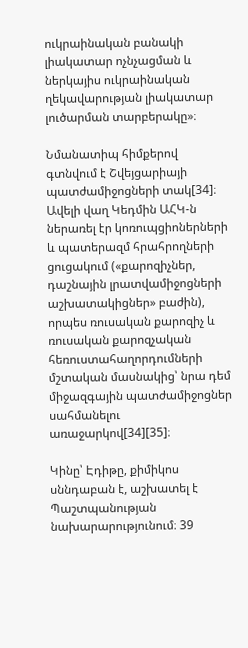ուկրաինական բանակի լիակատար ոչնչացման և ներկայիս ուկրաինական ղեկավարության լիակատար լուծարման տարբերակը»։

Նմանատիպ հիմքերով գտնվում է Շվեյցարիայի պատժամիջոցների տակ[34]։ Ավելի վաղ Կեդմին ԱՀԿ-ն ներառել էր կոռուպցիոներների և պատերազմ հրահրողների ցուցակում («քարոզիչներ, դաշնային լրատվամիջոցների աշխատակիցներ» բաժին), որպես ռուսական քարոզիչ և ռուսական քարոզչական հեռուստահաղորդումների մշտական մասնակից՝ նրա դեմ միջազգային պատժամիջոցներ սահմանելու առաջարկով[34][35]։

Կինը՝ Էդիթը, քիմիկոս սննդաբան է, աշխատել է Պաշտպանության նախարարությունում։ 39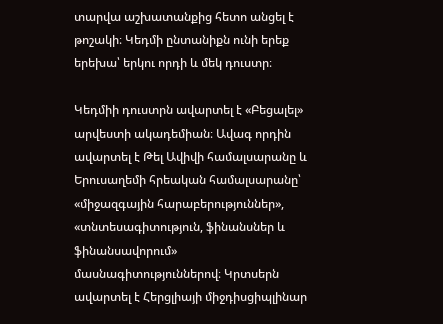տարվա աշխատանքից հետո անցել է թոշակի։ Կեդմի ընտանիքն ունի երեք երեխա՝ երկու որդի և մեկ դուստր։

Կեդմիի դուստրն ավարտել է «Բեցալել» արվեստի ակադեմիան։ Ավագ որդին ավարտել է Թել Ավիվի համալսարանը և Երուսաղեմի հրեական համալսարանը՝ «միջազգային հարաբերություններ», «տնտեսագիտություն, ֆինանսներ և ֆինանսավորում» մասնագիտություններով։ Կրտսերն ավարտել է Հերցլիայի միջդիսցիպլինար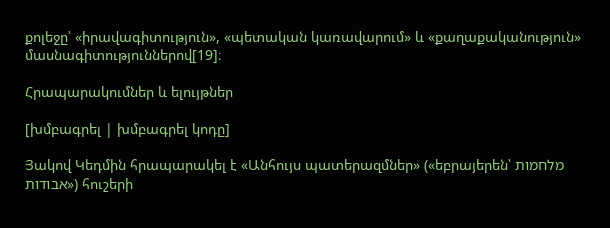քոլեջը՝ «իրավագիտություն», «պետական կառավարում» և «քաղաքականություն» մասնագիտություններով[19]։

Հրապարակումներ և ելույթներ

[խմբագրել | խմբագրել կոդը]

Յակով Կեդմին հրապարակել է «Անհույս պատերազմներ» («եբրայերեն՝ מלחמות אבודות») հուշերի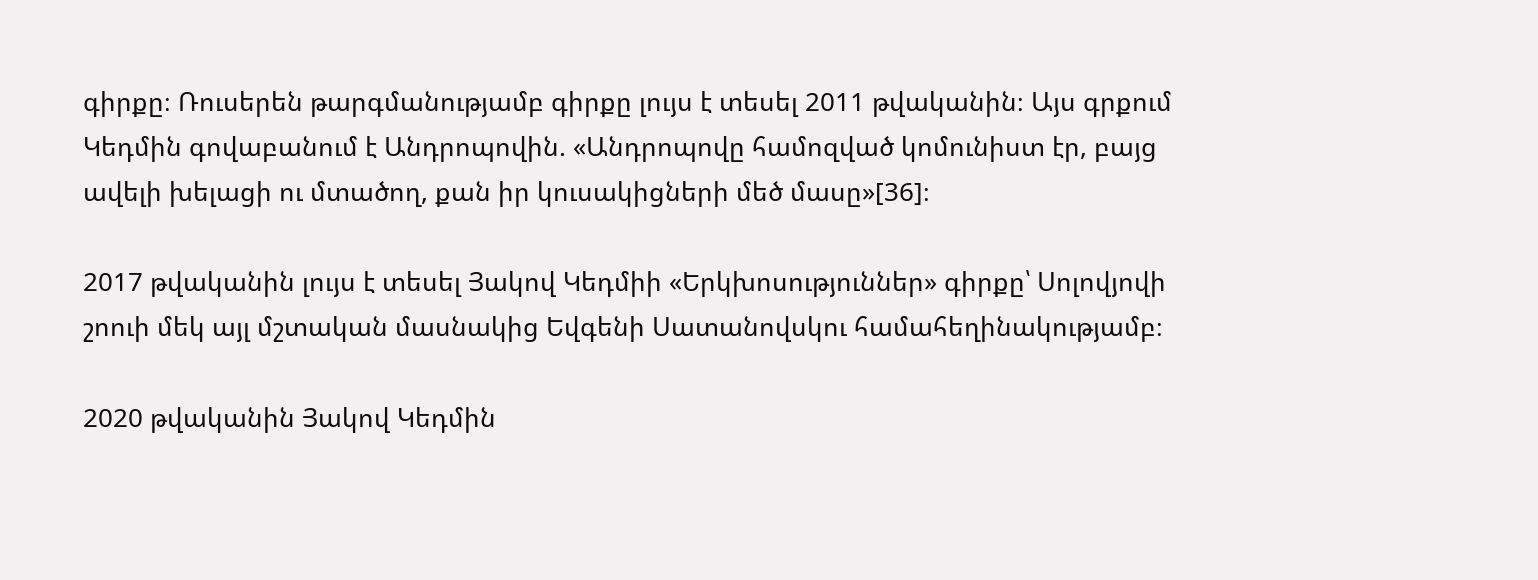գիրքը։ Ռուսերեն թարգմանությամբ գիրքը լույս է տեսել 2011 թվականին։ Այս գրքում Կեդմին գովաբանում է Անդրոպովին. «Անդրոպովը համոզված կոմունիստ էր, բայց ավելի խելացի ու մտածող, քան իր կուսակիցների մեծ մասը»[36]։

2017 թվականին լույս է տեսել Յակով Կեդմիի «Երկխոսություններ» գիրքը՝ Սոլովյովի շոուի մեկ այլ մշտական մասնակից Եվգենի Սատանովսկու համահեղինակությամբ։

2020 թվականին Յակով Կեդմին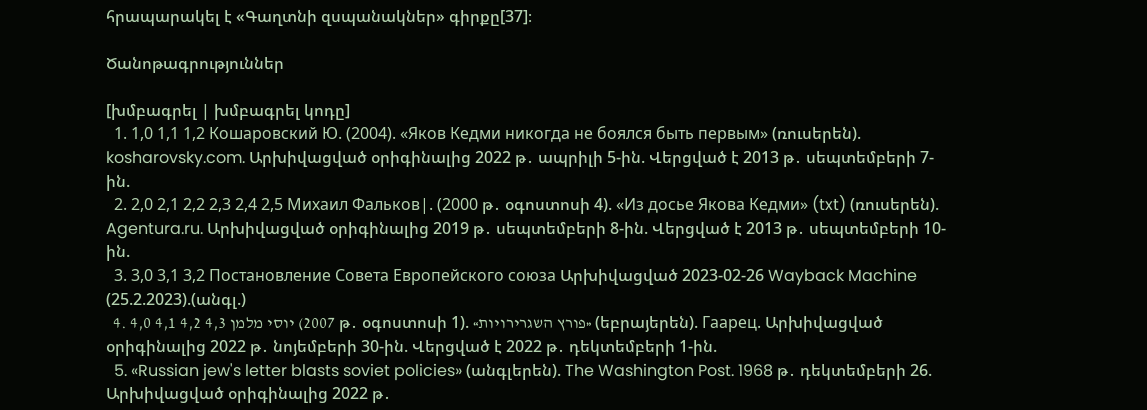հրապարակել է «Գաղտնի զսպանակներ» գիրքը[37]։

Ծանոթագրություններ

[խմբագրել | խմբագրել կոդը]
  1. 1,0 1,1 1,2 Кошаровский Ю. (2004). «Яков Кедми никогда не боялся быть первым» (ռուսերեն). kosharovsky.com. Արխիվացված օրիգինալից 2022 թ․ ապրիլի 5-ին. Վերցված է 2013 թ․ սեպտեմբերի 7-ին.
  2. 2,0 2,1 2,2 2,3 2,4 2,5 Михаил Фальков|. (2000 թ․ օգոստոսի 4). «Из досье Якова Кедми» (txt) (ռուսերեն). Agentura.ru. Արխիվացված օրիգինալից 2019 թ․ սեպտեմբերի 8-ին. Վերցված է 2013 թ․ սեպտեմբերի 10-ին.
  3. 3,0 3,1 3,2 Постановление Совета Европейского союза Արխիվացված 2023-02-26 Wayback Machine (25.2.2023).(անգլ.)
  4. 4,0 4,1 4,2 4,3 יוסי מלמן (2007 թ․ օգոստոսի 1). «פורץ השגרירויות» (եբրայերեն). Гаарец. Արխիվացված օրիգինալից 2022 թ․ նոյեմբերի 30-ին. Վերցված է 2022 թ․ դեկտեմբերի 1-ին.
  5. «Russian jew's letter blasts soviet policies» (անգլերեն). The Washington Post. 1968 թ․ դեկտեմբերի 26. Արխիվացված օրիգինալից 2022 թ․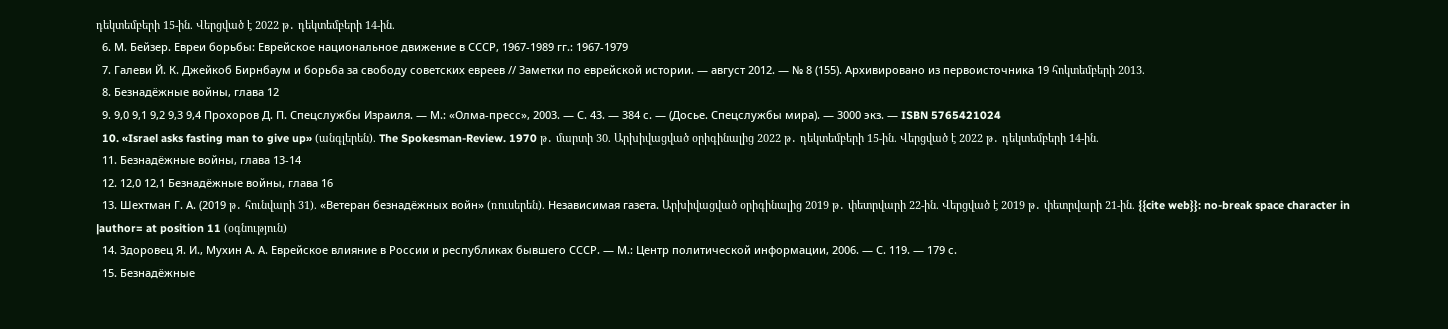դեկտեմբերի 15-ին. Վերցված է 2022 թ․ դեկտեմբերի 14-ին.
  6. М. Бейзер. Евреи борьбы: Еврейское национальное движение в СССР, 1967-1989 гг.: 1967-1979
  7. Галеви Й. К. Джейкоб Бирнбаум и борьба за свободу советских евреев // Заметки по еврейской истории. — август 2012. — № 8 (155). Архивировано из первоисточника 19 հոկտեմբերի 2013.
  8. Безнадёжные войны, глава 12
  9. 9,0 9,1 9,2 9,3 9,4 Прохоров Д. П. Спецслужбы Израиля. — М.: «Олма-пресс», 2003. — С. 43. — 384 с. — (Досье. Спецслужбы мира). — 3000 экз. — ISBN 5765421024
  10. «Israel asks fasting man to give up» (անգլերեն). The Spokesman-Review. 1970 թ․ մարտի 30. Արխիվացված օրիգինալից 2022 թ․ դեկտեմբերի 15-ին. Վերցված է 2022 թ․ դեկտեմբերի 14-ին.
  11. Безнадёжные войны, глава 13-14
  12. 12,0 12,1 Безнадёжные войны, глава 16
  13. Шехтман Г. А. (2019 թ․ հունվարի 31). «Ветеран безнадёжных войн» (ռուսերեն). Независимая газета. Արխիվացված օրիգինալից 2019 թ․ փետրվարի 22-ին. Վերցված է 2019 թ․ փետրվարի 21-ին. {{cite web}}: no-break space character in |author= at position 11 (օգնություն)
  14. Здоровец Я. И., Мухин А. А. Еврейское влияние в России и республиках бывшего СССР. — М.: Центр политической информации, 2006. — С. 119. — 179 с.
  15. Безнадёжные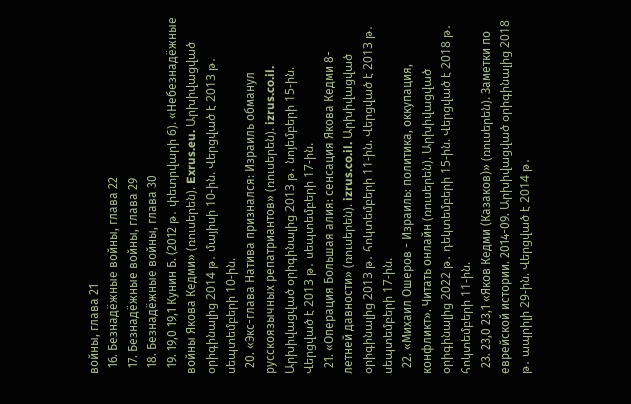войны, глава 21
  16. Безнадёжные войны, глава 22
  17. Безнадёжные войны, глава 29
  18. Безнадёжные войны, глава 30
  19. 19,0 19,1 Кунин Б. (2012 թ․ փետրվարի 6). «Небезнадёжные войны Якова Кедми» (ռուսերեն). Exrus.eu. Արխիվացված օրիգինալից 2014 թ․ մայիսի 10-ին. Վերցված է 2013 թ․ սեպտեմբերի 10-ին.
  20. «Экс-глава Натива признался: Израиль обманул русскоязычных репатриантов» (ռուսերեն). izrus.co.il. Արխիվացված օրիգինալից 2013 թ․ նոյեմբերի 15-ին. Վերցված է 2013 թ․ սեպտեմբերի 17-ին.
  21. «Операция Большая алия: сенсация Якова Кедми 8-летней давности» (ռուսերեն). izrus.co.il. Արխիվացված օրիգինալից 2013 թ․ հոկտեմբերի 11-ին. Վերցված է 2013 թ․ սեպտեմբերի 17-ին.
  22. «Михаил Ошеров - Израиль: политика, оккупация, конфликт». Читать онлайн (ռուսերեն). Արխիվացված օրիգինալից 2022 թ․ դեկտեմբերի 15-ին. Վերցված է 2018 թ․ հոկտեմբերի 11-ին.
  23. 23,0 23,1 «Яков Кедми (Казаков)» (ռուսերեն). Заметки по еврейской истории. 2014-09. Արխիվացված օրիգինալից 2018 թ․ ապրիլի 29-ին. Վերցված է 2014 թ․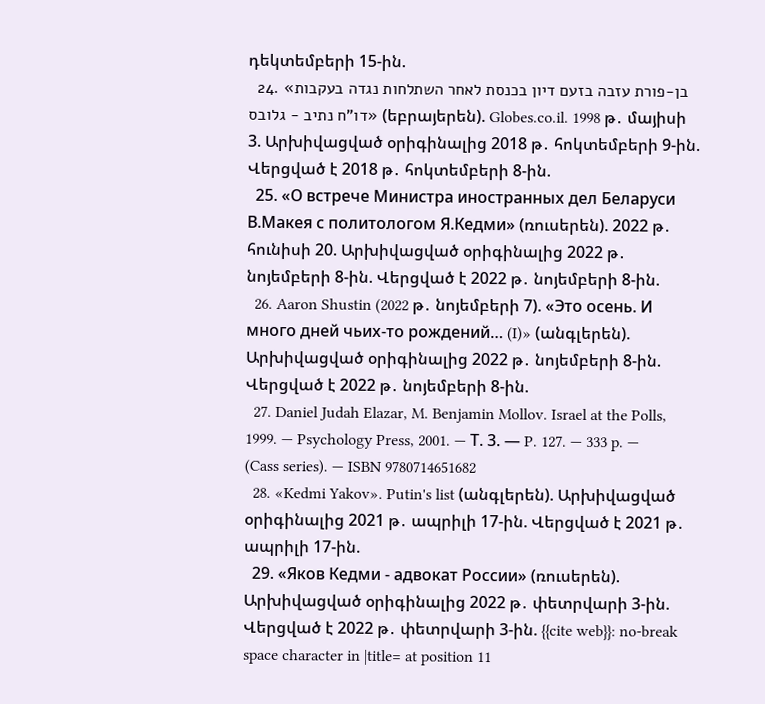դեկտեմբերի 15-ին.
  24. «בן-פורת עזבה בזעם דיון בכנסת לאחר השתלחות נגדה בעקבות דו"ח נתיב - גלובס» (եբրայերեն). Globes.co.il. 1998 թ․ մայիսի 3. Արխիվացված օրիգինալից 2018 թ․ հոկտեմբերի 9-ին. Վերցված է 2018 թ․ հոկտեմբերի 8-ին.
  25. «О встрече Министра иностранных дел Беларуси В.Макея с политологом Я.Кедми» (ռուսերեն). 2022 թ․ հունիսի 20. Արխիվացված օրիգինալից 2022 թ․ նոյեմբերի 8-ին. Վերցված է 2022 թ․ նոյեմբերի 8-ին.
  26. Aaron Shustin (2022 թ․ նոյեմբերի 7). «Это осень. И много дней чьих-то рождений… (I)» (անգլերեն). Արխիվացված օրիգինալից 2022 թ․ նոյեմբերի 8-ին. Վերցված է 2022 թ․ նոյեմբերի 8-ին.
  27. Daniel Judah Elazar, M. Benjamin Mollov. Israel at the Polls, 1999. — Psychology Press, 2001. — Т. 3. — P. 127. — 333 p. — (Cass series). — ISBN 9780714651682
  28. «Kedmi Yakov». Putin's list (անգլերեն). Արխիվացված օրիգինալից 2021 թ․ ապրիլի 17-ին. Վերցված է 2021 թ․ ապրիլի 17-ին.
  29. «Яков Кедми - адвокат России» (ռուսերեն). Արխիվացված օրիգինալից 2022 թ․ փետրվարի 3-ին. Վերցված է 2022 թ․ փետրվարի 3-ին. {{cite web}}: no-break space character in |title= at position 11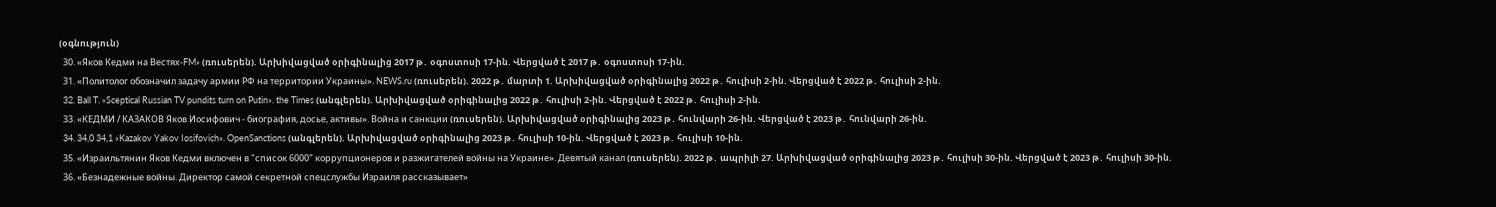(օգնություն)
  30. «Яков Кедми на Вестях-FM» (ռուսերեն). Արխիվացված օրիգինալից 2017 թ․ օգոստոսի 17-ին. Վերցված է 2017 թ․ օգոստոսի 17-ին.
  31. «Политолог обозначил задачу армии РФ на территории Украины». NEWS.ru (ռուսերեն). 2022 թ․ մարտի 1. Արխիվացված օրիգինալից 2022 թ․ հուլիսի 2-ին. Վերցված է 2022 թ․ հուլիսի 2-ին.
  32. Ball T. «Sceptical Russian TV pundits turn on Putin». the Times (անգլերեն). Արխիվացված օրիգինալից 2022 թ․ հուլիսի 2-ին. Վերցված է 2022 թ․ հուլիսի 2-ին.
  33. «КЕДМИ / КАЗАКОВ Яков Иосифович - биография, досье, активы». Война и санкции (ռուսերեն). Արխիվացված օրիգինալից 2023 թ․ հունվարի 26-ին. Վերցված է 2023 թ․ հունվարի 26-ին.
  34. 34,0 34,1 «Kazakov Yakov Iosifovich». OpenSanctions (անգլերեն). Արխիվացված օրիգինալից 2023 թ․ հուլիսի 10-ին. Վերցված է 2023 թ․ հուլիսի 10-ին.
  35. «Израильтянин Яков Кедми включен в "список 6000" коррупционеров и разжигателей войны на Украине». Девятый канал (ռուսերեն). 2022 թ․ ապրիլի 27. Արխիվացված օրիգինալից 2023 թ․ հուլիսի 30-ին. Վերցված է 2023 թ․ հուլիսի 30-ին.
  36. «Безнадежные войны. Директор самой секретной спецслужбы Израиля рассказывает»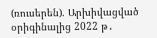(ռուսերեն). Արխիվացված օրիգինալից 2022 թ․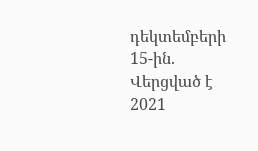դեկտեմբերի 15-ին. Վերցված է 2021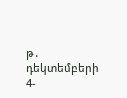թ․ դեկտեմբերի 4-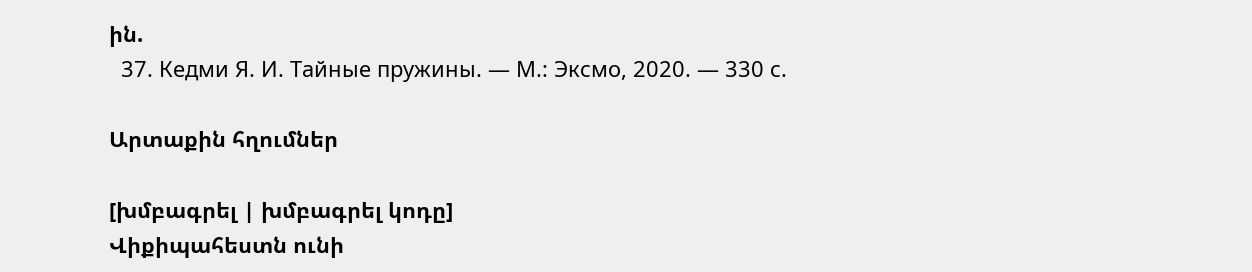ին.
  37. Кедми Я. И. Тайные пружины. — М.: Эксмо, 2020. — 330 с.

Արտաքին հղումներ

[խմբագրել | խմբագրել կոդը]
Վիքիպահեստն ունի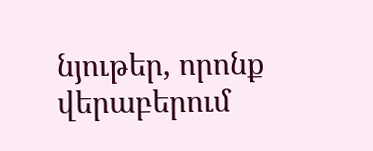նյութեր, որոնք վերաբերում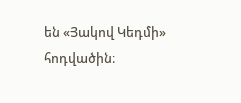են «Յակով Կեդմի» հոդվածին։